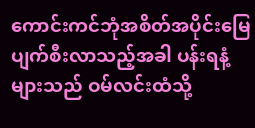ကောင်းကင်ဘုံအစိတ်အပိုင်းမြေ ပျက်စီးလာသည့်အခါ ပန်းရနံ့များသည် ဝမ်လင်းထံသို့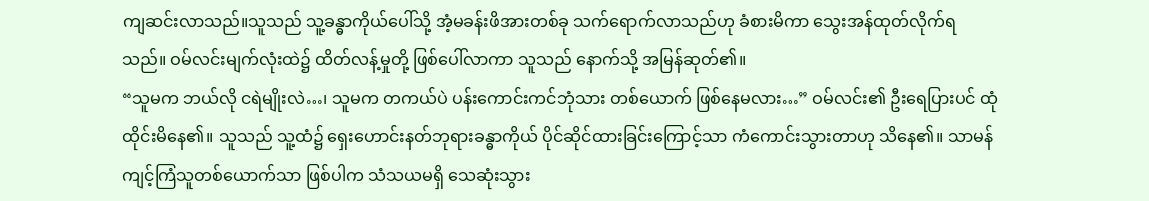ကျဆင်းလာသည်။သူသည် သူ့ခန္ဓာကိုယ်ပေါ်သို့ အံ့မခန်းဖိအားတစ်ခု သက်ရောက်လာသည်ဟု ခံစားမိကာ သွေးအန်ထုတ်လိုက်ရသည်။ ဝမ်လင်းမျက်လုံးထဲ၌ ထိတ်လန့်မှုတို့ ဖြစ်ပေါ်လာကာ သူသည် နောက်သို့ အမြန်ဆုတ်၏။
“သူမက ဘယ်လို ငရဲမျိုးလဲ…၊ သူမက တကယ်ပဲ ပန်းကောင်းကင်ဘုံသား တစ်ယောက် ဖြစ်နေမလား…” ဝမ်လင်း၏ ဦးရေပြားပင် ထုံထိုင်းမိနေ၏။ သူသည် သူ့ထံ၌ ရှေးဟောင်းနတ်ဘုရားခန္ဓာကိုယ် ပိုင်ဆိုင်ထားခြင်းကြောင့်သာ ကံကောင်းသွားတာဟု သိနေ၏။ သာမန်ကျင့်ကြံသူတစ်ယောက်သာ ဖြစ်ပါက သံသယမရှိ သေဆုံးသွား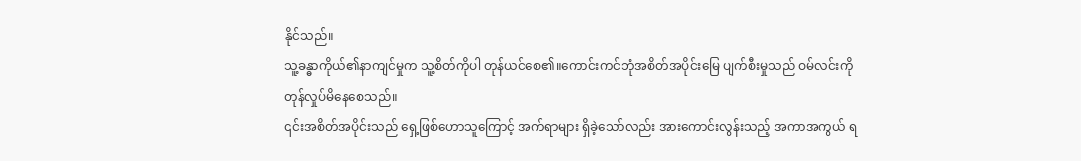နိုင်သည်။
သူ့ခန္ဓာကိုယ်၏နာကျင်မှုက သူ့စိတ်ကိုပါ တုန်ယင်စေ၏။ကောင်းကင်ဘုံအစိတ်အပိုင်းမြေ ပျက်စီးမှုသည် ဝမ်လင်းကို တုန်လှုပ်မိနေစေသည်။
၎င်းအစိတ်အပိုင်းသည် ရှေ့ဖြစ်ဟောသူကြောင့် အက်ရာများ ရှိခဲ့သော်လည်း အားကောင်းလွန်းသည့် အကာအကွယ် ရ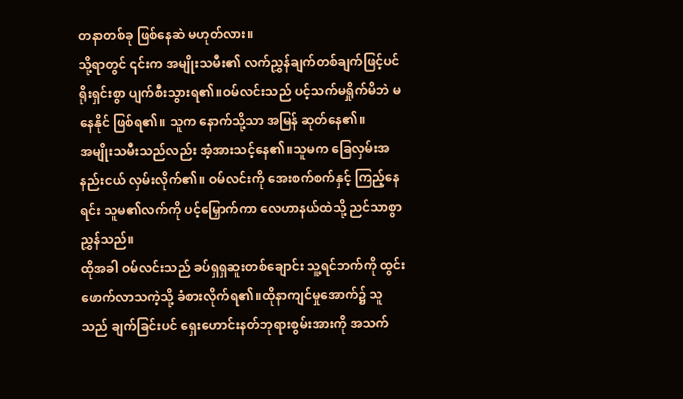တနာတစ်ခု ဖြစ်နေဆဲ မဟုတ်လား။
သို့ရာတွင် ၎င်းက အမျိုးသမီး၏ လက်ညွှန်ချက်တစ်ချက်ဖြင့်ပင် ရိုးရှင်းစွာ ပျက်စီးသွားရ၏။ဝမ်လင်းသည် ပင့်သက်မရှိုက်မိဘဲ မနေနိုင် ဖြစ်ရ၏။ သူက နောက်သို့သာ အမြန် ဆုတ်နေ၏။
အမျိုးသမီးသည်လည်း အံ့အားသင့်နေ၏။သူမက ခြေလှမ်းအနည်းငယ် လှမ်းလိုက်၏။ ဝမ်လင်းကို အေးစက်စက်နှင့် ကြည့်နေရင်း သူမ၏လက်ကို ပင့်မြှောက်ကာ လေဟာနယ်ထဲသို့ ညင်သာစွာ ညွှန်သည်။
ထိုအခါ ဝမ်လင်းသည် ခပ်ရှရှဆူးတစ်ချောင်း သူ့ရင်ဘက်ကို ထွင်းဖောက်လာသကဲ့သို့ ခံစားလိုက်ရ၏။ထိုနာကျင်မှုအောက်၌ သူသည် ချက်ခြင်းပင် ရှေးဟောင်းနတ်ဘုရားစွမ်းအားကို အသက်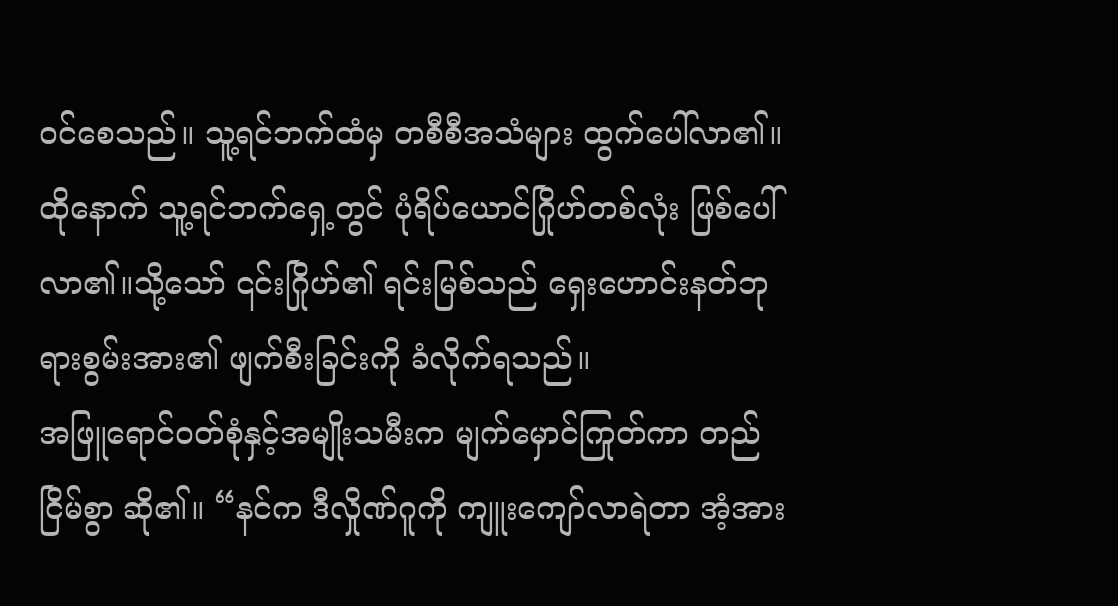ဝင်စေသည်။ သူ့ရင်ဘက်ထံမှ တစီစီအသံများ ထွက်ပေါ်လာ၏။ထိုနောက် သူ့ရင်ဘက်ရှေ့တွင် ပုံရိပ်ယောင်ဂြိုဟ်တစ်လုံး ဖြစ်ပေါ်လာ၏။သို့သော် ၎င်းဂြိုဟ်၏ ရင်းမြစ်သည် ရှေးဟောင်းနတ်ဘုရားစွမ်းအား၏ ဖျက်စီးခြင်းကို ခံလိုက်ရသည်။
အဖြူရောင်ဝတ်စုံနှင့်အမျိုးသမီးက မျက်မှောင်ကြုတ်ကာ တည်ငြိမ်စွာ ဆို၏။ “နင်က ဒီလှိုဏ်ဂူကို ကျူးကျော်လာရဲတာ အံ့အား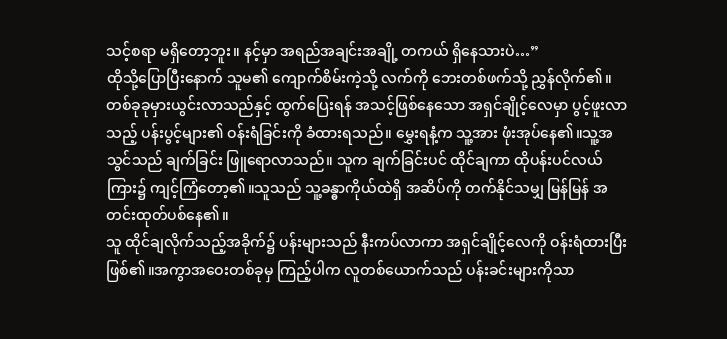သင့်စရာ မရှိတော့ဘူး။ နင့်မှာ အရည်အချင်းအချို့ တကယ် ရှိနေသားပဲ…”
ထိုသို့ပြောပြီးနောက် သူမ၏ ကျောက်စိမ်းကဲ့သို့ လက်ကို ဘေးတစ်ဖက်သို့ ညွှန်လိုက်၏။
တစ်ခုခုမှားယွင်းလာသည်နှင့် ထွက်ပြေးရန် အသင့်ဖြစ်နေသော အရှင်ချိုင့်လေမှာ ပွင့်ဖူးလာသည့် ပန်းပွင့်များ၏ ဝန်းရံခြင်းကို ခံထားရသည်။ မွှေးရနံ့က သူ့အား ဖုံးအုပ်နေ၏။သူ့အသွင်သည် ချက်ခြင်း ဖြူရောလာသည်။ သူက ချက်ခြင်းပင် ထိုင်ချကာ ထိုပန်းပင်လယ်ကြား၌ ကျင့်ကြံတော့၏။သူသည် သူ့ခန္ဓာကိုယ်ထဲရှိ အဆိပ်ကို တက်နိုင်သမျှ မြန်မြန် အတင်းထုတ်ပစ်နေ၏။
သူ ထိုင်ချလိုက်သည့်အခိုက်၌ ပန်းများသည် နီးကပ်လာကာ အရှင်ချိုင့်လေကို ဝန်းရံထားပြီး ဖြစ်၏။အကွာအဝေးတစ်ခုမှ ကြည့်ပါက လူတစ်ယောက်သည် ပန်းခင်းများကိုသာ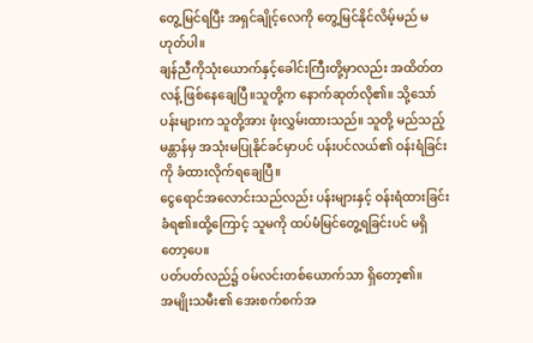တွေ့မြင်ရပြီး အရှင်ချိုင့်လေကို တွေ့မြင်နိုင်လိမ့်မည် မဟုတ်ပါ။
ချန်ညီကိုသုံးယောက်နှင့်ခေါင်းကြီးတို့မှာလည်း အထိတ်တလန့် ဖြစ်နေချေပြီ။သူတို့က နောက်ဆုတ်လို၏။ သို့သော် ပန်းများက သူတို့အား ဖုံးလွှမ်းထားသည်။ သူတို့ မည်သည့်မန္တာန်မှ အသုံးမပြုနိုင်ခင်မှာပင် ပန်းပင်လယ်၏ ဝန်းရံခြင်းကို ခံထားလိုက်ရချေပြီ။
ငွေရောင်အလောင်းသည်လည်း ပန်းများနှင့် ဝန်းရံထားခြင်း ခံရ၏။ထို့ကြောင့် သူမကို ထပ်မံမြင်တွေ့ရခြင်းပင် မရှိတော့ပေ။
ပတ်ပတ်လည်၌ ဝမ်လင်းတစ်ယောက်သာ ရှိတော့၏။
အမျိုးသမီး၏ အေးစက်စက်အ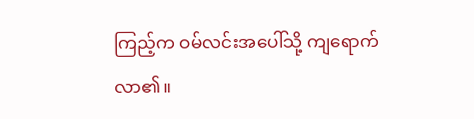ကြည့်က ဝမ်လင်းအပေါ်သို့ ကျရောက်လာ၏။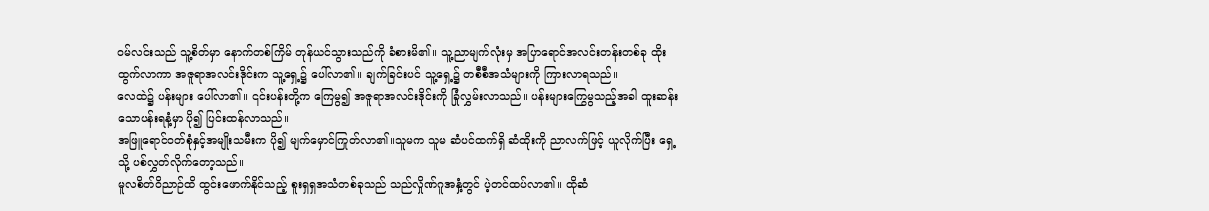ဝမ်လင်းသည် သူ့စိတ်မှာ နောက်တစ်ကြိမ် တုန်ယင်သွားသည်ကို ခံစားမိ၏။ သူ့ညာမျက်လုံးမှ အပြာရောင်အလင်းတန်းတစ်ခု ထိုးထွက်လာကာ အဇူရာအလင်းဒိုင်းက သူ့ရှေ့၌ ပေါ်လာ၏။ ချက်ခြင်းပင် သူ့ရှေ့၌ တစီစီအသံများကို ကြားလာရသည်။
လေထဲ၌ ပန်းများ ပေါ်လာ၏။ ၎င်းပန်းတို့က ကြေမွ၍ အဇူရာအလင်းဒိုင်းကို ခြုံလွှမ်းလာသည်။ ပန်းများကြွေမွသည့်အခါ ထူးဆန်းသောပန်းရနံ့မှာ ပို၍ ပြင်းထန်လာသည်။
အဖြူရောင်ဝတ်စုံနှင့်အမျိုးသမီးက ပို၍ မျက်မှောင်ကြုတ်လာ၏။သူမက သူမ ဆံပင်ထက်ရှိ ဆံထိုးကို ညာလက်ဖြင့် ယူလိုက်ပြီး ရှေ့သို့ ပစ်လွှတ်လိုက်တော့သည်။
မူလစိတ်ဝိညာဉ်ထိ ထွင်းဖောက်နိုင်သည့် စူးရှရှအသံတစ်ခုသည် သည်လှိုဏ်ဂူအနှံ့တွင် ပဲ့တင်ထပ်လာ၏။ ထိုဆံ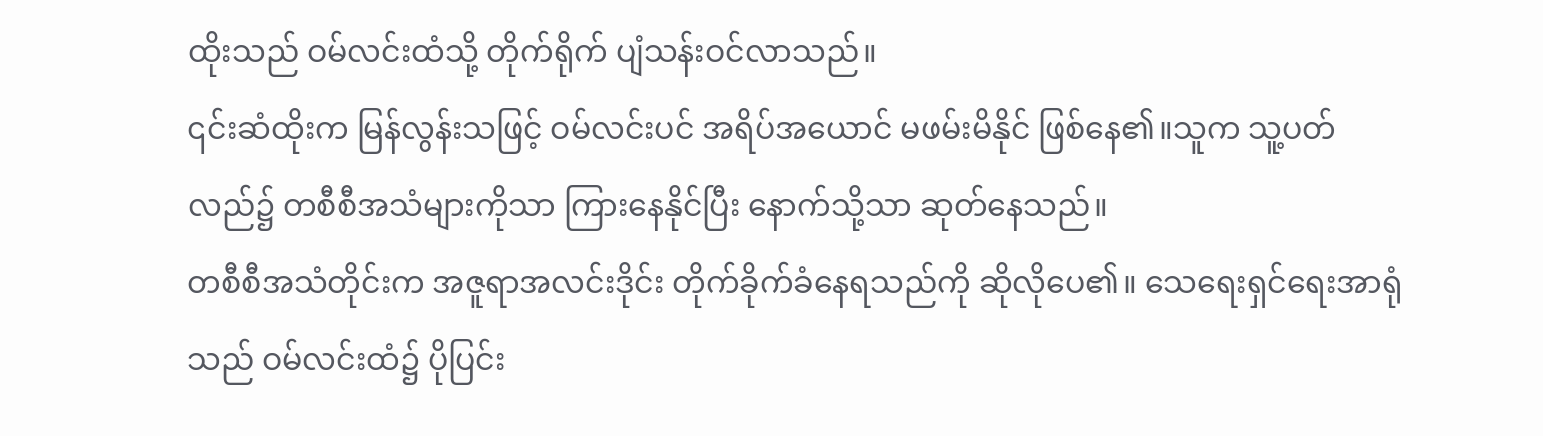ထိုးသည် ဝမ်လင်းထံသို့ တိုက်ရိုက် ပျံသန်းဝင်လာသည်။
၎င်းဆံထိုးက မြန်လွန်းသဖြင့် ဝမ်လင်းပင် အရိပ်အယောင် မဖမ်းမိနိုင် ဖြစ်နေ၏။သူက သူ့ပတ်လည်၌ တစီစီအသံများကိုသာ ကြားနေနိုင်ပြီး နောက်သို့သာ ဆုတ်နေသည်။
တစီစီအသံတိုင်းက အဇူရာအလင်းဒိုင်း တိုက်ခိုက်ခံနေရသည်ကို ဆိုလိုပေ၏။ သေရေးရှင်ရေးအာရုံသည် ဝမ်လင်းထံ၌ ပိုပြင်း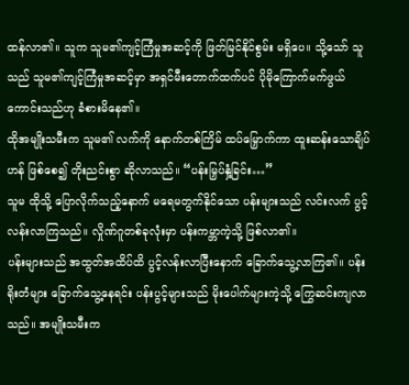ထန်လာ၏။ သူက သူမ၏ကျင့်ကြံမှုအဆင့်ကို ဖြတ်မြင်နိုင်စွမ်း မရှိပေ။ သို့သော် သူသည် သူမ၏ကျင့်ကြံမှုအဆင့်မှာ အရှင်မီးတောက်ထက်ပင် ပိုမိုကြောက်မက်ဖွယ်ကောင်းသည်ဟု ခံစားမိနေ၏။
ထိုအမျိုးသမီးက သူမ၏ လက်ကို နောက်တစ်ကြိမ် ထပ်မြှောက်ကာ ထူးဆန်းသောချိပ်ဟန် ဖြစ်စေ၍ တိုးညင်းစွာ ဆိုလာသည်။ “ပန်းမြှပ်နှံ့ခြင်း…”
သူမ ထိုသို့ ပြောလိုက်သည့်နောက် မရေမတွက်နိုင်သော ပန်းများသည် လင်းလက် ပွင့်လန်းလာကြသည်။ လှိုဏ်ဂူတစ်ခုလုံးမှာ ပန်းကမ္ဘာကဲ့သို့ ဖြစ်လာ၏။
ပန်းများသည် အထွတ်အထိပ်ထိ ပွင့်လန်းလာပြီးနောက် ခြောက်သွေ့လာကြ၏။ ပန်းရိုးတံများ ခြောက်သွေ့နေရင်း ပန်းပွင့်များသည် မိုးပေါက်များကဲ့သို့ ကြွေဆင်းကျလာသည်။ အမျိုးသမီးက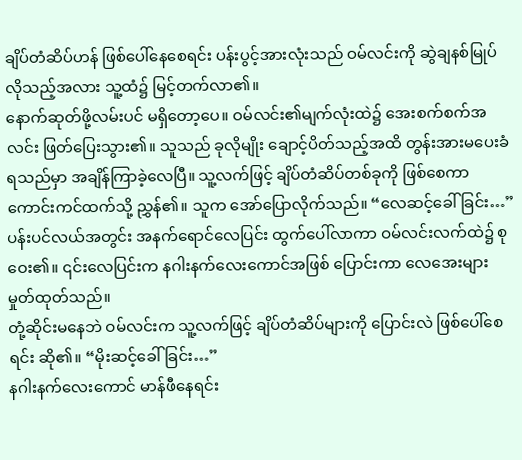ချိပ်တံဆိပ်ဟန် ဖြစ်ပေါ်နေစေရင်း ပန်းပွင့်အားလုံးသည် ဝမ်လင်းကို ဆွဲချနစ်မြုပ်လိုသည့်အလား သူ့ထံ၌ မြင့်တက်လာ၏။
နောက်ဆုတ်ဖို့လမ်းပင် မရှိတော့ပေ။ ဝမ်လင်း၏မျက်လုံးထဲ၌ အေးစက်စက်အလင်း ဖြတ်ပြေးသွား၏။ သူသည် ခုလိုမျိုး ချောင့်ပိတ်သည့်အထိ တွန်းအားမပေးခံရသည်မှာ အချိန်ကြာခဲ့လေပြီ။ သူ့လက်ဖြင့် ချိပ်တံဆိပ်တစ်ခုကို ဖြစ်စေကာ ကောင်းကင်ထက်သို့ ညွှန်၏။ သူက အော်ပြောလိုက်သည်။ “လေဆင့်ခေါ်ခြင်း…”
ပန်းပင်လယ်အတွင်း အနက်ရောင်လေပြင်း ထွက်ပေါ်လာကာ ဝမ်လင်းလက်ထဲ၌ စုဝေး၏။ ၎င်းလေပြင်းက နဂါးနက်လေးကောင်အဖြစ် ပြောင်းကာ လေအေးများ မှုတ်ထုတ်သည်။
တုံ့ဆိုင်းမနေဘဲ ဝမ်လင်းက သူ့လက်ဖြင့် ချိပ်တံဆိပ်များကို ပြောင်းလဲ ဖြစ်ပေါ်စေရင်း ဆို၏။ “မိုးဆင့်ခေါ်ခြင်း…”
နဂါးနက်လေးကောင် မာန်ဖီနေရင်း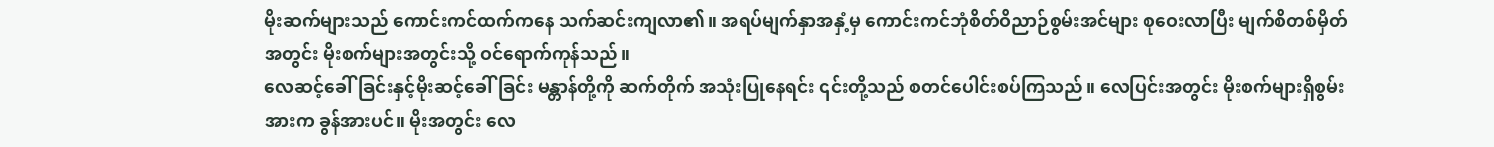မိုးဆက်များသည် ကောင်းကင်ထက်ကနေ သက်ဆင်းကျလာ၏။ အရပ်မျက်နှာအနှံ့မှ ကောင်းကင်ဘုံစိတ်ဝိညာဉ်စွမ်းအင်များ စုဝေးလာပြီး မျက်စိတစ်မှိတ်အတွင်း မိုးစက်များအတွင်းသို့ ဝင်ရောက်ကုန်သည်။
လေဆင့်ခေါ်ခြင်းနှင့်မိုးဆင့်ခေါ်ခြင်း မန္တာန်တို့ကို ဆက်တိုက် အသုံးပြုနေရင်း ၎င်းတို့သည် စတင်ပေါင်းစပ်ကြသည်။ လေပြင်းအတွင်း မိုးစက်များရှိစွမ်းအားက ခွန်အားပင်။ မိုးအတွင်း လေ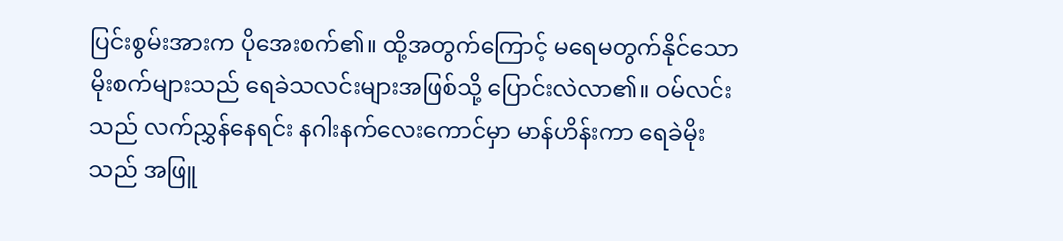ပြင်းစွမ်းအားက ပိုအေးစက်၏။ ထို့အတွက်ကြောင့် မရေမတွက်နိုင်သော မိုးစက်များသည် ရေခဲသလင်းများအဖြစ်သို့ ပြောင်းလဲလာ၏။ ဝမ်လင်းသည် လက်ညွှန်နေရင်း နဂါးနက်လေးကောင်မှာ မာန်ဟိန်းကာ ရေခဲမိုးသည် အဖြူ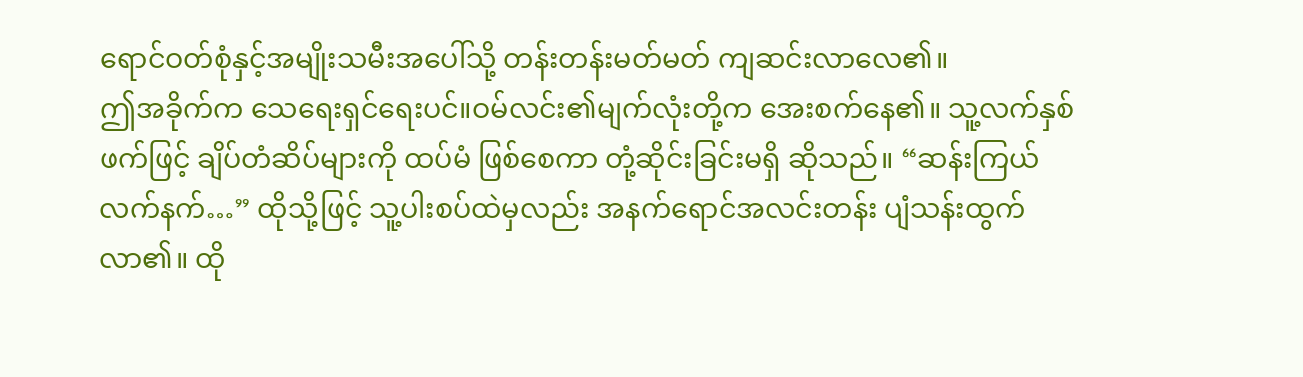ရောင်ဝတ်စုံနှင့်အမျိုးသမီးအပေါ်သို့ တန်းတန်းမတ်မတ် ကျဆင်းလာလေ၏။
ဤအခိုက်က သေရေးရှင်ရေးပင်။ဝမ်လင်း၏မျက်လုံးတို့က အေးစက်နေ၏။ သူ့လက်နှစ်ဖက်ဖြင့် ချိပ်တံဆိပ်များကို ထပ်မံ ဖြစ်စေကာ တုံ့ဆိုင်းခြင်းမရှိ ဆိုသည်။ “ဆန်းကြယ်လက်နက်…” ထိုသို့ဖြင့် သူ့ပါးစပ်ထဲမှလည်း အနက်ရောင်အလင်းတန်း ပျံသန်းထွက်လာ၏။ ထို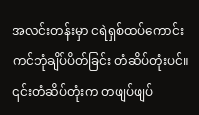အလင်းတန်းမှာ ငရဲရှစ်ထပ်ကောင်းကင်ဘုံချိပ်ပိတ်ခြင်း တံဆိပ်တုံးပင်။
၎င်းတံဆိပ်တုံးက တဖျပ်ဖျပ်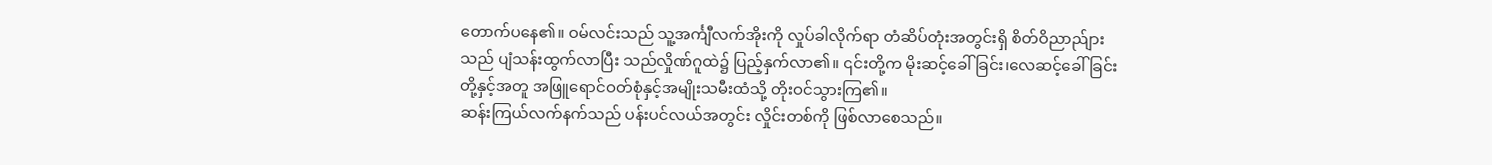တောက်ပနေ၏။ ဝမ်လင်းသည် သူ့အင်္ကျီလက်အိုးကို လှုပ်ခါလိုက်ရာ တံဆိပ်တုံးအတွင်းရှိ စိတ်ဝိညာည်ျားသည် ပျံသန်းထွက်လာပြီး သည်လှိုဏ်ဂူထဲ၌ ပြည့်နှက်လာ၏။ ၎င်းတို့က မိုးဆင့်ခေါ်ခြင်း၊လေဆင့်ခေါ်ခြင်း တို့နှင့်အတူ အဖြူရောင်ဝတ်စုံနှင့်အမျိုးသမီးထံသို့ တိုးဝင်သွားကြ၏။
ဆန်းကြယ်လက်နက်သည် ပန်းပင်လယ်အတွင်း လှိုင်းတစ်ကို ဖြစ်လာစေသည်။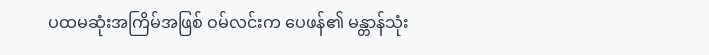ပထမဆုံးအကြိမ်အဖြစ် ဝမ်လင်းက ပေဖန်၏ မန္တာန်သုံး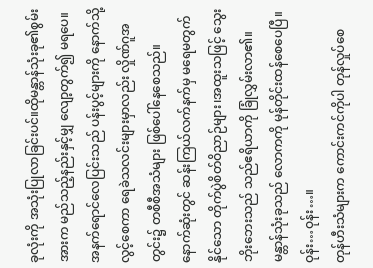ခုလုံးကို အသုံးပြုလာခြင်းပင်။ထိုမန္တာန်သုံးခု၏စွမ်းအားက မည်သည့်နည်းနှင့်မျှ လျော့တွက်၍ မရပေ။အနက်ရောင်လေပြင်းသည် ပန်းပွင့်များကို နောက်သို့လွင့်စေကာ ရေခဲသလင်းများမှာလည်း လှိုဏ်ဂူအတွင်း၌ တစီစီအသံများ ဖြစ်ပေါ်နေစေသည်။
နောက်ဆုံးတွင် ဆန်းကြယ်လက်နက်မှ မရေမတွက်နိုင်သော တိုက်ပွဲစိတ်ဝိညာဉ်များ၊အထူးသဖြင့် သွေးဘိုးဘေးသည် သည်ဧရိယာကို ခြုံလွှမ်းလာ၏။ မန္တာန်သုံးခုသည် လောကကို မုန်တိုင်းထန်စေပေပြီ။
ဝုန်း…ဝုန်း…။
တုန်ဟီးသံများက ကောင်းကင်ကိုပါ တုန်လှုပ်စေ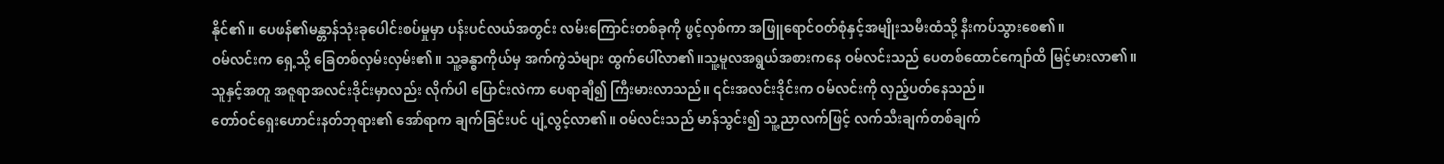နိုင်၏။ ပေဖန်၏မန္တာန်သုံးခုပေါင်းစပ်မှုမှာ ပန်းပင်လယ်အတွင်း လမ်းကြောင်းတစ်ခုကို ဖွင့်လှစ်ကာ အဖြူရောင်ဝတ်စုံနှင့်အမျိုးသမီးထံသို့ နီးကပ်သွားစေ၏။
ဝမ်လင်းက ရှေ့သို့ ခြေတစ်လှမ်းလှမ်း၏။ သူ့ခန္ဓာကိုယ်မှ အက်ကွဲသံများ ထွက်ပေါ်လာ၏။သူ့မူလအရွယ်အစားကနေ ဝမ်လင်းသည် ပေတစ်ထောင်ကျော်ထိ မြင့်မားလာ၏။
သူနှင့်အတူ အဇူရာအလင်းဒိုင်းမှာလည်း လိုက်ပါ ပြောင်းလဲကာ ပေရာချီ၍ ကြီးမားလာသည်။ ၎င်းအလင်းဒိုင်းက ဝမ်လင်းကို လှည့်ပတ်နေသည်။
တော်ဝင်ရှေးဟောင်းနတ်ဘုရား၏ အော်ရာက ချက်ခြင်းပင် ပျံ့လွင့်လာ၏။ ဝမ်လင်းသည် မာန်သွင်း၍ သူ့ညာလက်ဖြင့် လက်သီးချက်တစ်ချက်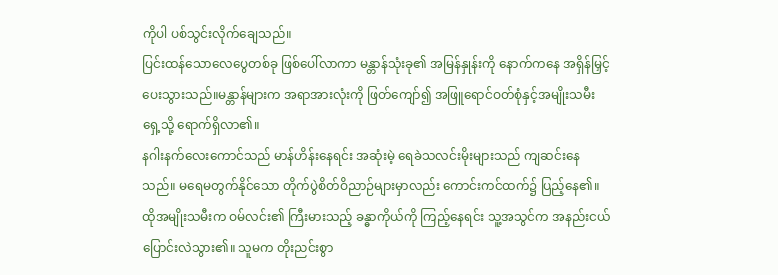ကိုပါ ပစ်သွင်းလိုက်ချေသည်။
ပြင်းထန်သောလေပွေတစ်ခု ဖြစ်ပေါ်လာကာ မန္တာန်သုံးခု၏ အမြန်နှုန်းကို နောက်ကနေ အရှိန်မြှင့်ပေးသွားသည်။မန္တာန်များက အရာအားလုံးကို ဖြတ်ကျော်၍ အဖြူရောင်ဝတ်စုံနှင့်အမျိုးသမီးရှေ့သို့ ရောက်ရှိလာ၏။
နဂါးနက်လေးကောင်သည် မာန်ဟိန်းနေရင်း အဆုံးမဲ့ ရေခဲသလင်းမိုးများသည် ကျဆင်းနေသည်။ မရေမတွက်နိုင်သော တိုက်ပွဲစိတ်ဝိညာဉ်များမှာလည်း ကောင်းကင်ထက်၌ ပြည့်နေ၏။
ထိုအမျိုးသမီးက ဝမ်လင်း၏ ကြီးမားသည့် ခန္ဓာကိုယ်ကို ကြည့်နေရင်း သူ့အသွင်က အနည်းငယ် ပြောင်းလဲသွား၏။ သူမက တိုးညင်းစွာ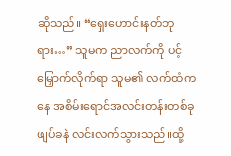ဆိုသည်။ “ရှေးဟောင်းနတ်ဘုရား…” သူမက ညာလက်ကို ပင့်မြှောက်လိုက်ရာ သူမ၏ လက်ထံကနေ အစိမ်းရောင်အလင်းတန်းတစ်ခု ဖျပ်ခနဲ လင်းလက်သွားသည်။ထို့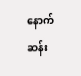နောက် ဆန်း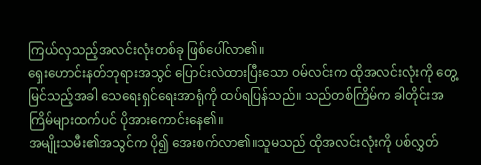ကြယ်လှသည့်အလင်းလုံးတစ်ခု ဖြစ်ပေါ်လာ၏။
ရှေးဟောင်းနတ်ဘုရားအသွင် ပြောင်းလဲထားပြီးသော ဝမ်လင်းက ထိုအလင်းလုံးကို တွေ့မြင်သည့်အခါ သေရေးရှင်ရေးအာရုံကို ထပ်ရပြန်သည်။ သည်တစ်ကြိမ်က ခါတိုင်းအကြိမ်များထက်ပင် ပိုအားကောင်းနေ၏။
အမျိုးသမီး၏အသွင်က ပို၍ အေးစက်လာ၏။သူမသည် ထိုအလင်းလုံးကို ပစ်လွှတ်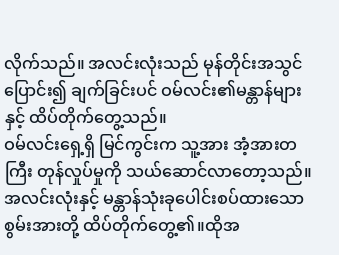လိုက်သည်။ အလင်းလုံးသည် မုန်တိုင်းအသွင်ပြောင်း၍ ချက်ခြင်းပင် ဝမ်လင်း၏မန္တာန်များနှင့် ထိပ်တိုက်တွေ့သည်။
ဝမ်လင်းရှေ့ရှိ မြင်ကွင်းက သူ့အား အံ့အားတကြီး တုန်လှုပ်မှုကို သယ်ဆောင်လာတော့သည်။
အလင်းလုံးနှင့် မန္တာန်သုံးခုပေါင်းစပ်ထားသောစွမ်းအားတို့ ထိပ်တိုက်တွေ့၏။ထိုအ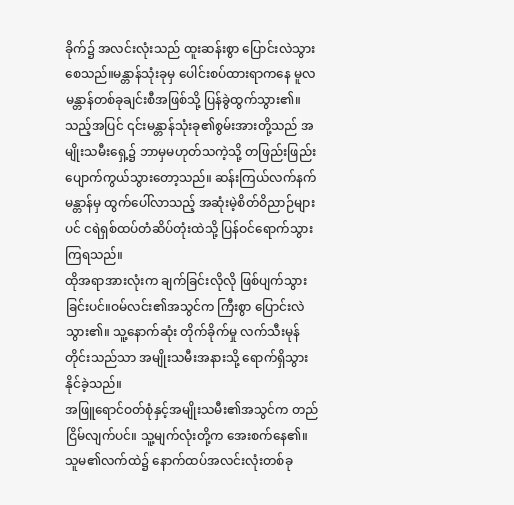ခိုက်၌ အလင်းလုံးသည် ထူးဆန်းစွာ ပြောင်းလဲသွားစေသည်။မန္တာန်သုံးခုမှ ပေါင်းစပ်ထားရာကနေ မူလမန္တာန်တစ်ခုချင်းစီအဖြစ်သို့ ပြန်ခွဲထွက်သွား၏။
သည့်အပြင် ၎င်းမန္တာန်သုံးခု၏စွမ်းအားတို့သည် အမျိုးသမီးရှေ့၌ ဘာမှမဟုတ်သကဲ့သို့ တဖြည်းဖြည်း ပျောက်ကွယ်သွားတော့သည်။ ဆန်းကြယ်လက်နက်မန္တာန်မှ ထွက်ပေါ်လာသည့် အဆုံးမဲ့စိတ်ဝိညာဉ်များပင် ငရဲရှစ်ထပ်တံဆိပ်တုံးထဲသို့ ပြန်ဝင်ရောက်သွားကြရသည်။
ထိုအရာအားလုံးက ချက်ခြင်းလိုလို ဖြစ်ပျက်သွားခြင်းပင်။ဝမ်လင်း၏အသွင်က ကြီးစွာ ပြောင်းလဲသွား၏။ သူ့နောက်ဆုံး တိုက်ခိုက်မှု လက်သီးမုန်တိုင်းသည်သာ အမျိုးသမီးအနားသို့ ရောက်ရှိသွားနိုင်ခဲ့သည်။
အဖြူရောင်ဝတ်စုံနှင့်အမျိုးသမီး၏အသွင်က တည်ငြိမ်လျက်ပင်။ သူ့မျက်လုံးတို့က အေးစက်နေ၏။ သူမ၏လက်ထဲ၌ နောက်ထပ်အလင်းလုံးတစ်ခု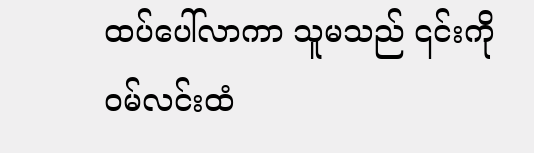ထပ်ပေါ်လာကာ သူမသည် ၎င်းကို ဝမ်လင်းထံ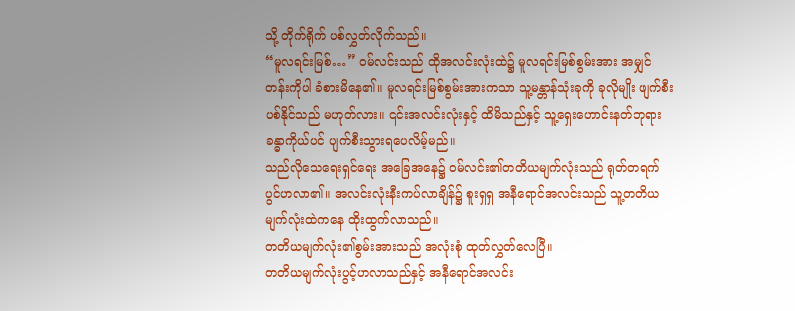သို့ တိုက်ရိုက် ပစ်လွှတ်လိုက်သည်။
“မူလရင်းမြစ်…” ဝမ်လင်းသည် ထိုအလင်းလုံးထဲ၌ မူလရင်းမြစ်စွမ်းအား အမျှင်တန်းကိုပါ ခံစားမိနေ၏။ မူလရင်းမြစ်စွမ်းအားကသာ သူ့မန္တာန်သုံးခုကို ခုလိုမျိုး ဖျက်စီးပစ်နိုင်သည် မဟုတ်လား။ ၎င်းအလင်းလုံးနှင့် ထိမိသည်နှင့် သူ့ရှေးဟောင်းနတ်ဘုရားခန္ဓာကိုယ်ပင် ပျက်စီးသွားရပေလိမ့်မည်။
သည်လိုသေရေးရှင်ရေး အခြေအနေ၌ ဝမ်လင်း၏တတိယမျက်လုံးသည် ရုတ်တရက် ပွင်ဟလာ၏။ အလင်းလုံးနီးကပ်လာချိန်၌ စူးရှရှ အနီရောင်အလင်းသည် သူ့တတိယမျက်လုံးထဲကနေ ထိုးထွက်လာသည်။
တတိယမျက်လုံး၏စွမ်းအားသည် အလုံးစုံ ထုတ်လွှတ်လေပြီ။
တတိယမျက်လုံးပွင့်ဟလာသည်နှင့် အနီရောင်အလင်း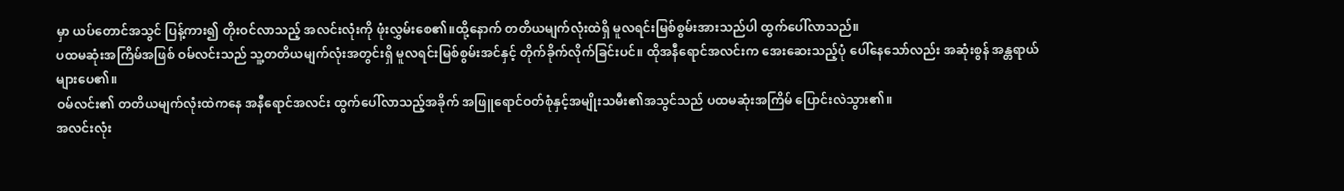မှာ ယပ်တောင်အသွင် ပြန့်ကား၍ တိုးဝင်လာသည့် အလင်းလုံးကို ဖုံးလွှမ်းစေ၏။ထို့နောက် တတိယမျက်လုံးထဲရှိ မူလရင်းမြစ်စွမ်းအားသည်ပါ ထွက်ပေါ်လာသည်။
ပထမဆုံးအကြိမ်အဖြစ် ဝမ်လင်းသည် သူ့တတိယမျက်လုံးအတွင်းရှိ မူလရင်းမြစ်စွမ်းအင်နှင့် တိုက်ခိုက်လိုက်ခြင်းပင်။ ထိုအနီရောင်အလင်းက အေးဆေးသည့်ပုံ ပေါ်နေသော်လည်း အဆုံးစွန် အန္တရာယ်များပေ၏။
ဝမ်လင်း၏ တတိယမျက်လုံးထဲကနေ အနီရောင်အလင်း ထွက်ပေါ်လာသည့်အခိုက် အဖြူရောင်ဝတ်စုံနှင့်အမျိုးသမီး၏အသွင်သည် ပထမဆုံးအကြိမ် ပြောင်းလဲသွား၏။
အလင်းလုံး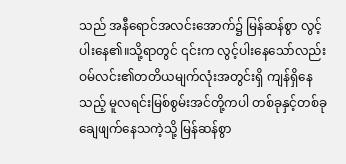သည် အနီရောင်အလင်းအောက်၌ မြန်ဆန်စွာ လွင့်ပါးနေ၏။သို့ရာတွင် ၎င်းက လွင့်ပါးနေသော်လည်း ဝမ်လင်း၏တတိယမျက်လုံးအတွင်းရှိ ကျန်ရှိနေသည့် မူလရင်းမြစ်စွမ်းအင်တို့ကပါ တစ်ခုနှင့်တစ်ခု ချေဖျက်နေသကဲ့သို့ မြန်ဆန်စွာ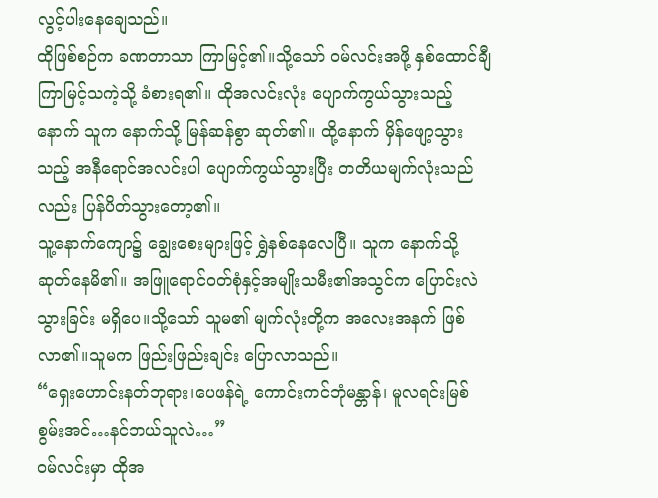လွင့်ပါးနေချေသည်။
ထိုဖြစ်စဉ်က ခဏတာသာ ကြာမြင့်၏။သို့သော် ဝမ်လင်းအဖို့ နှစ်ထောင်ချီကြာမြင့်သကဲ့သို့ ခံစားရ၏။ ထိုအလင်းလုံး ပျောက်ကွယ်သွားသည့်နောက် သူက နောက်သို့ မြန်ဆန်စွာ ဆုတ်၏။ ထို့နောက် မှိန်ဖျော့သွားသည့် အနီရောင်အလင်းပါ ပျောက်ကွယ်သွားပြီး တတိယမျက်လုံးသည်လည်း ပြန်ပိတ်သွားတော့၏။
သူ့နောက်ကျော၌ ချွေးစေးများဖြင့် ရွှဲနစ်နေလေပြီ။ သူက နောက်သို့ ဆုတ်နေမိ၏။ အဖြူရောင်ဝတ်စုံနှင့်အမျိုးသမီး၏အသွင်က ပြောင်းလဲသွားခြင်း မရှိပေ။သို့သော် သူမ၏ မျက်လုံးတို့က အလေးအနက် ဖြစ်လာ၏။သူမက ဖြည်းဖြည်းချင်း ပြောလာသည်။
“ရှေးဟောင်းနတ်ဘုရား၊ပေဖန်ရဲ့ ကောင်းကင်ဘုံမန္တာန်၊ မူလရင်းမြစ်စွမ်းအင်…နင်ဘယ်သူလဲ…”
ဝမ်လင်းမှာ ထိုအ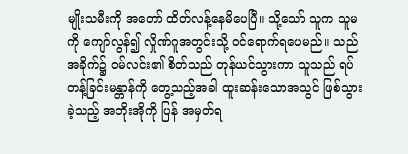မျိုးသမီးကို အတော် ထိတ်လန့်နေမိပေပြီ။ သို့သော် သူက သူမကို ကျော်လွန်၍ လှိုဏ်ဂူအတွင်းသို့ ဝင်ရောက်ရပေမည်။ သည်အခိုက်၌ ဝမ်လင်း၏ စိတ်သည် တုန်ယင်သွားကာ သူသည် ရပ်တန့်ခြင်းမန္တာန်ကို တွေ့သည့်အခါ ထူးဆန်းသောအသွင် ဖြစ်သွားခဲ့သည့် အဘိုးအိုကို ပြန် အမှတ်ရ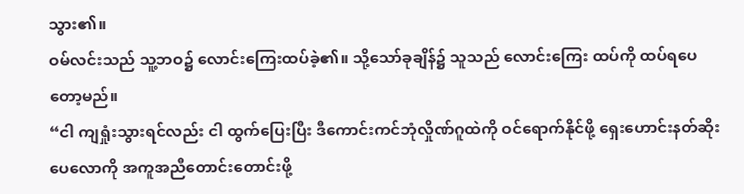သွား၏။
ဝမ်လင်းသည် သူ့ဘဝ၌ လောင်းကြေးထပ်ခဲ့၏။ သို့သော်ခုချိန်၌ သူသည် လောင်းကြေး ထပ်ကို ထပ်ရပေတော့မည်။
“ငါ ကျရှုံးသွားရင်လည်း ငါ ထွက်ပြေးပြီး ဒီကောင်းကင်ဘုံလှိုဏ်ဂူထဲကို ဝင်ရောက်နိုင်ဖို့ ရှေးဟောင်းနတ်ဆိုးပေလောကို အကူအညီတောင်းတောင်းဖို့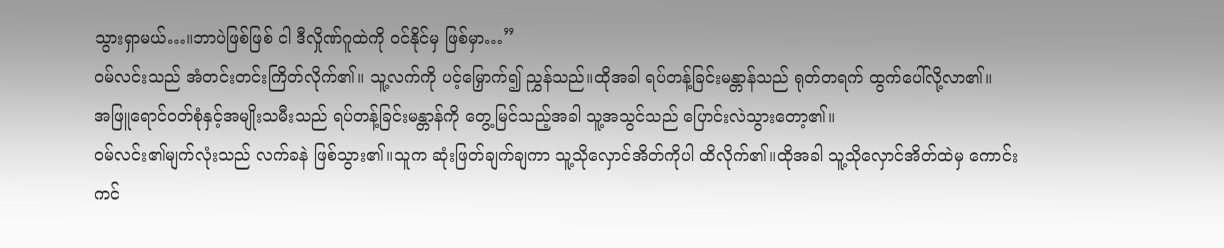သွားရှာမယ်…။ဘာပဲဖြစ်ဖြစ် ငါ ဒီလှိုဏ်ဂူထဲကို ဝင်နိုင်မှ ဖြစ်မှာ…”
ဝမ်လင်းသည် အံတင်းတင်းကြိတ်လိုက်၏။ သူ့လက်ကို ပင့်မြှောက်၍ ညွှန်သည်။ထိုအခါ ရပ်တန့်ခြင်းမန္တာန်သည် ရုတ်တရက် ထွက်ပေါ်လို့လာ၏။
အဖြူရောင်ဝတ်စုံနှင့်အမျိုးသမီးသည် ရပ်တန့်ခြင်းမန္တာန်ကို တွေ့မြင်သည့်အခါ သူ့အသွင်သည် ပြောင်းလဲသွားတော့၏။
ဝမ်လင်း၏မျက်လုံးသည် လက်ခနဲ ဖြစ်သွား၏။သူက ဆုံးဖြတ်ချက်ချကာ သူ့သိုလှောင်အိတ်ကိုပါ ထိလိုက်၏။ထိုအခါ သူ့သိုလှောင်အိတ်ထဲမှ ကောင်းကင်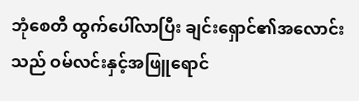ဘုံစေတီ ထွက်ပေါ်လာပြီး ချင်းရှောင်၏အလောင်းသည် ဝမ်လင်းနှင့်အဖြူရောင်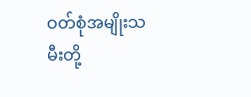ဝတ်စုံအမျိုးသမီးတို့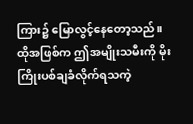ကြား၌ မြောလွင့်နေတော့သည်။
ထိုအဖြစ်က ဤအမျိုးသမီးကို မိုးကြိုးပစ်ချခံလိုက်ရသကဲ့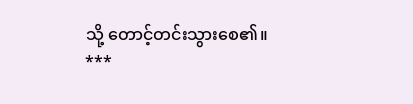သို့ တောင့်တင်းသွားစေ၏။
***